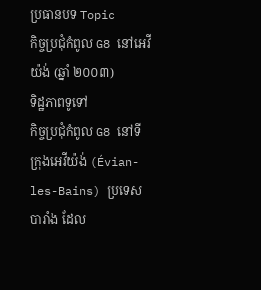ប្រធានបទ Topic
កិច្ចប្រជុំកំពូល G8 នៅអេវីយ៉ង់ (ឆ្នាំ ២០០៣)
ទិដ្ឋភាពទូទៅ
កិច្ចប្រជុំកំពូល G8 នៅទីក្រុងអេវីយ៉ង់ (Évian-les-Bains) ប្រទេសបារាំង ដែល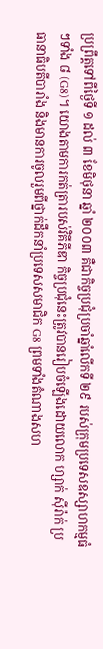ប្រព្រឹត្តទៅពីថ្ងៃទី ១ ដល់ ៣ ខែមិថុនា ឆ្នាំ ២០០៣ គឺជាកិច្ចប្រជុំប្រចាំឆ្នាំលើកទី ២៩ របស់ក្រុមប្រទេសឧស្សាហកម្មធំៗទាំង ៨ (G8)។ យោងតាមការកត់ត្រារបស់វិគីភីឌា កិច្ចប្រជុំនេះត្រូវបានរៀបចំឡើងដោយលោក ហ្សាក់ ស៊ីរ៉ាក់ ប្រធានាធិបតីបារាំង និងមានការចូលរួមពីថ្នាក់ដឹកនាំប្រទេសសមាជិក G8 ព្រមទាំងតំណាងសហ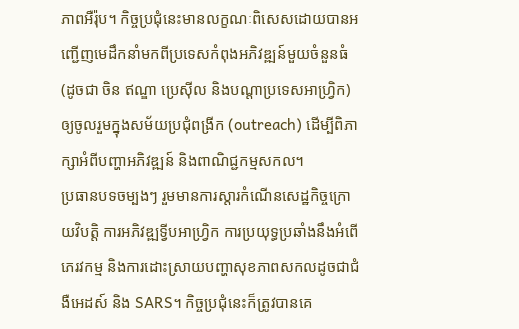ភាពអឺរ៉ុប។ កិច្ចប្រជុំនេះមានលក្ខណៈពិសេសដោយបានអញ្ជើញមេដឹកនាំមកពីប្រទេសកំពុងអភិវឌ្ឍន៍មួយចំនួនធំ (ដូចជា ចិន ឥណ្ឌា ប្រេស៊ីល និងបណ្តាប្រទេសអាហ្វ្រិក) ឲ្យចូលរួមក្នុងសម័យប្រជុំពង្រីក (outreach) ដើម្បីពិភាក្សាអំពីបញ្ហាអភិវឌ្ឍន៍ និងពាណិជ្ជកម្មសកល។
ប្រធានបទចម្បងៗ រួមមានការស្តារកំណើនសេដ្ឋកិច្ចក្រោយវិបត្តិ ការអភិវឌ្ឍទ្វីបអាហ្វ្រិក ការប្រយុទ្ធប្រឆាំងនឹងអំពើភេរវកម្ម និងការដោះស្រាយបញ្ហាសុខភាពសកលដូចជាជំងឺអេដស៍ និង SARS។ កិច្ចប្រជុំនេះក៏ត្រូវបានគេ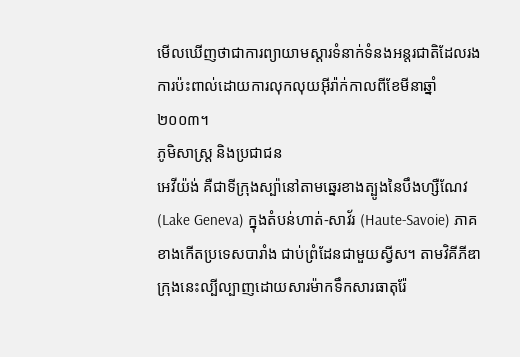មើលឃើញថាជាការព្យាយាមស្តារទំនាក់ទំនងអន្តរជាតិដែលរងការប៉ះពាល់ដោយការលុកលុយអ៊ីរ៉ាក់កាលពីខែមីនាឆ្នាំ ២០០៣។
ភូមិសាស្ត្រ និងប្រជាជន
អេវីយ៉ង់ គឺជាទីក្រុងស្ប៉ានៅតាមឆ្នេរខាងត្បូងនៃបឹងហ្សឺណែវ (Lake Geneva) ក្នុងតំបន់ហាត់-សាវ័រ (Haute-Savoie) ភាគខាងកើតប្រទេសបារាំង ជាប់ព្រំដែនជាមួយស្វីស។ តាមវិគីភីឌា ក្រុងនេះល្បីល្បាញដោយសារម៉ាកទឹកសារធាតុរ៉ែ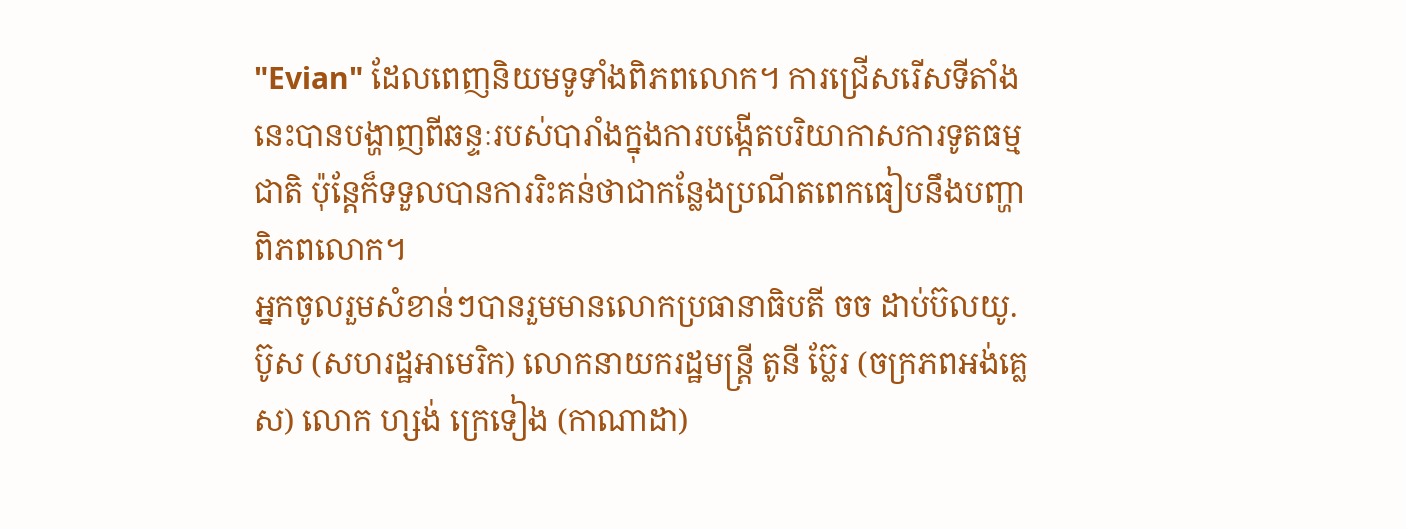"Evian" ដែលពេញនិយមទូទាំងពិភពលោក។ ការជ្រើសរើសទីតាំងនេះបានបង្ហាញពីឆន្ទៈរបស់បារាំងក្នុងការបង្កើតបរិយាកាសការទូតធម្មជាតិ ប៉ុន្តែក៏ទទួលបានការរិះគន់ថាជាកន្លែងប្រណីតពេកធៀបនឹងបញ្ហាពិភពលោក។
អ្នកចូលរួមសំខាន់ៗបានរួមមានលោកប្រធានាធិបតី ចច ដាប់ប៊លយូ. ប៊ូស (សហរដ្ឋអាមេរិក) លោកនាយករដ្ឋមន្ត្រី តូនី ប្ល៊ែរ (ចក្រភពអង់គ្លេស) លោក ហ្សង់ ក្រេទៀង (កាណាដា)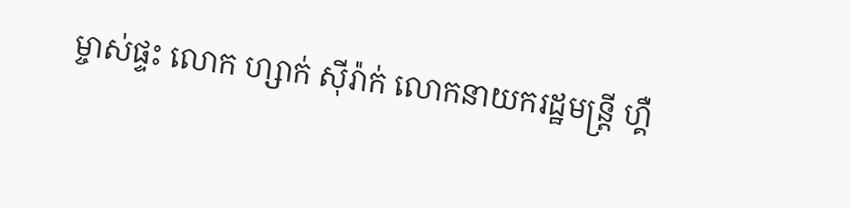ម្ចាស់ផ្ទះ លោក ហ្សាក់ ស៊ីរ៉ាក់ លោកនាយករដ្ឋមន្ត្រី ហ្គឺ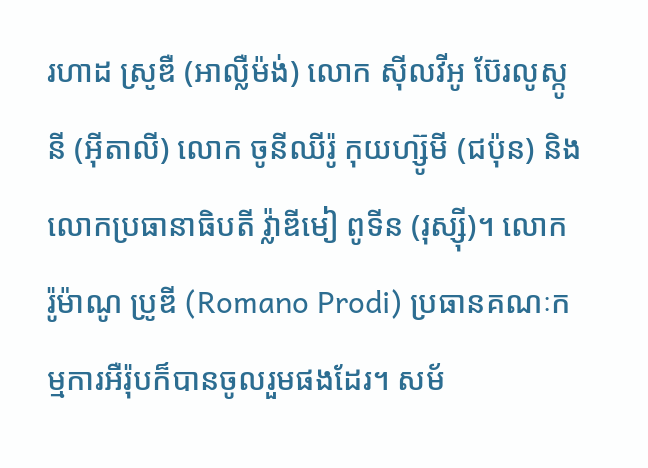រហាដ ស្រូឌឺ (អាល្លឺម៉ង់) លោក ស៊ីលវីអូ ប៊ែរលូស្កូនី (អ៊ីតាលី) លោក ចូនីឈីរ៉ូ កុយហ្ស៊ូមី (ជប៉ុន) និងលោកប្រធានាធិបតី វ្ល៉ាឌីមៀ ពូទីន (រុស្ស៊ី)។ លោក រ៉ូម៉ាណូ ប្រូឌី (Romano Prodi) ប្រធានគណៈកម្មការអឺរ៉ុបក៏បានចូលរួមផងដែរ។ សម័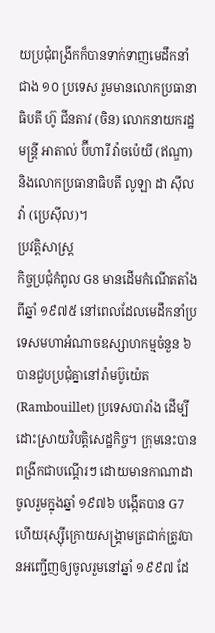យប្រជុំពង្រីកក៏បានទាក់ទាញមេដឹកនាំជាង ១០ ប្រទេស រួមមានលោកប្រធានាធិបតី ហ៊ូ ជីនតាវ (ចិន) លោកនាយករដ្ឋមន្ត្រី អាតាល់ ប៊ីហារី វ៉ាចប៉េយី (ឥណ្ឌា) និងលោកប្រធានាធិបតី លូឡា ដា ស៊ីលវ៉ា (ប្រេស៊ីល)។
ប្រវត្តិសាស្ត្រ
កិច្ចប្រជុំកំពូល G8 មានដើមកំណើតតាំងពីឆ្នាំ ១៩៧៥ នៅពេលដែលមេដឹកនាំប្រទេសមហាអំណាចឧស្សាហកម្មចំនួន ៦ បានជួបប្រជុំគ្នានៅរ៉ាមប៊ូយ៉េត (Rambouillet) ប្រទេសបារាំង ដើម្បីដោះស្រាយវិបត្តិសេដ្ឋកិច្ច។ ក្រុមនេះបានពង្រីកជាបណ្តើរៗ ដោយមានកាណាដាចូលរួមក្នុងឆ្នាំ ១៩៧៦ បង្កើតបាន G7 ហើយរុស្ស៊ីក្រោយសង្គ្រាមត្រជាក់ត្រូវបានអញ្ជើញឲ្យចូលរួមនៅឆ្នាំ ១៩៩៧ ដែ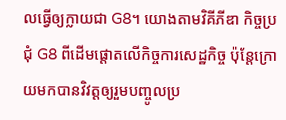លធ្វើឲ្យក្លាយជា G8។ យោងតាមវិគីភីឌា កិច្ចប្រជុំ G8 ពីដើមផ្តោតលើកិច្ចការសេដ្ឋកិច្ច ប៉ុន្តែក្រោយមកបានវិវត្តឲ្យរួមបញ្ចូលប្រ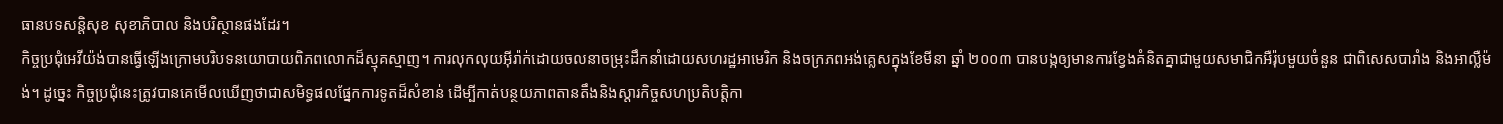ធានបទសន្តិសុខ សុខាភិបាល និងបរិស្ថានផងដែរ។
កិច្ចប្រជុំអេវីយ៉ង់បានធ្វើឡើងក្រោមបរិបទនយោបាយពិភពលោកដ៏ស្មុគស្មាញ។ ការលុកលុយអ៊ីរ៉ាក់ដោយចលនាចម្រុះដឹកនាំដោយសហរដ្ឋអាមេរិក និងចក្រភពអង់គ្លេសក្នុងខែមីនា ឆ្នាំ ២០០៣ បានបង្កឲ្យមានការខ្វែងគំនិតគ្នាជាមួយសមាជិកអឺរ៉ុបមួយចំនួន ជាពិសេសបារាំង និងអាល្លឺម៉ង់។ ដូច្នេះ កិច្ចប្រជុំនេះត្រូវបានគេមើលឃើញថាជាសមិទ្ធផលផ្នែកការទូតដ៏សំខាន់ ដើម្បីកាត់បន្ថយភាពតានតឹងនិងស្តារកិច្ចសហប្រតិបត្តិកា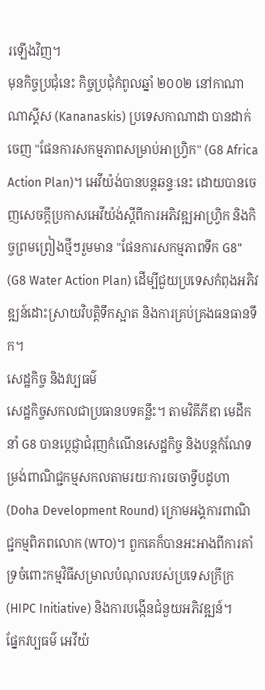រឡើងវិញ។
មុនកិច្ចប្រជុំនេះ កិច្ចប្រជុំកំពូលឆ្នាំ ២០០២ នៅកាណាណាស្គីស (Kananaskis) ប្រទេសកាណាដា បានដាក់ចេញ "ផែនការសកម្មភាពសម្រាប់អាហ្វ្រិក" (G8 Africa Action Plan)។ អេវីយ៉ង់បានបន្តឆន្ទៈនេះ ដោយបានចេញសេចក្តីប្រកាសអេវីយ៉ង់ស្តីពីការអភិវឌ្ឍអាហ្វ្រិក និងកិច្ចព្រមព្រៀងថ្មីៗរួមមាន "ផែនការសកម្មភាពទឹក G8" (G8 Water Action Plan) ដើម្បីជួយប្រទេសកំពុងអភិវឌ្ឍន៍ដោះស្រាយវិបត្តិទឹកស្អាត និងការគ្រប់គ្រងធនធានទឹក។
សេដ្ឋកិច្ច និងវប្បធម៌
សេដ្ឋកិច្ចសកលជាប្រធានបទគន្លឹះ។ តាមវិគីភីឌា មេដឹកនាំ G8 បានប្តេជ្ញាជំរុញកំណើនសេដ្ឋកិច្ច និងបន្តកំណែទម្រង់ពាណិជ្ជកម្មសកលតាមរយៈការចរចាទ្វីបដូហា (Doha Development Round) ក្រោមអង្គការពាណិជ្ជកម្មពិភពលោក (WTO)។ ពួកគេក៏បានអះអាងពីការគាំទ្រចំពោះកម្មវិធីសម្រាលបំណុលរបស់ប្រទេសក្រីក្រ (HIPC Initiative) និងការបង្កើនជំនួយអភិវឌ្ឍន៍។
ផ្នែកវប្បធម៌ អេវីយ៉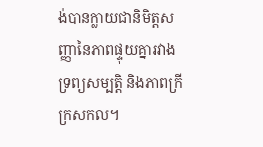ង់បានក្លាយជានិមិត្តសញ្ញានៃភាពផ្ទុយគ្នារវាងទ្រព្យសម្បត្តិ និងភាពក្រីក្រសកល។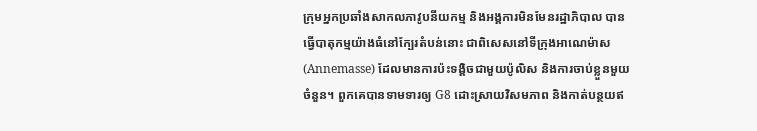ក្រុមអ្នកប្រឆាំងសាកលភាវូបនីយកម្ម និងអង្គការមិនមែនរដ្ឋាភិបាល បានធ្វើបាតុកម្មយ៉ាងធំនៅក្បែរតំបន់នោះ ជាពិសេសនៅទីក្រុងអាណេម៉ាស (Annemasse) ដែលមានការប៉ះទង្គិចជាមួយប៉ូលិស និងការចាប់ខ្លួនមួយចំនួន។ ពួកគេបានទាមទារឲ្យ G8 ដោះស្រាយវិសមភាព និងកាត់បន្ថយឥ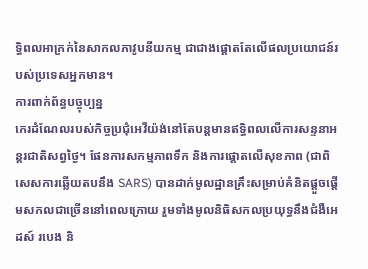ទ្ធិពលអាក្រក់នៃសាកលភាវូបនីយកម្ម ជាជាងផ្តោតតែលើផលប្រយោជន៍របស់ប្រទេសអ្នកមាន។
ការពាក់ព័ន្ធបច្ចុប្បន្ន
កេរដំណែលរបស់កិច្ចប្រជុំអេវីយ៉ង់នៅតែបន្តមានឥទ្ធិពលលើការសន្ទនាអន្តរជាតិសព្វថ្ងៃ។ ផែនការសកម្មភាពទឹក និងការផ្តោតលើសុខភាព (ជាពិសេសការឆ្លើយតបនឹង SARS) បានដាក់មូលដ្ឋានគ្រឹះសម្រាប់គំនិតផ្តួចផ្តើមសកលជាច្រើននៅពេលក្រោយ រួមទាំងមូលនិធិសកលប្រយុទ្ធនឹងជំងឺអេដស៍ របេង និ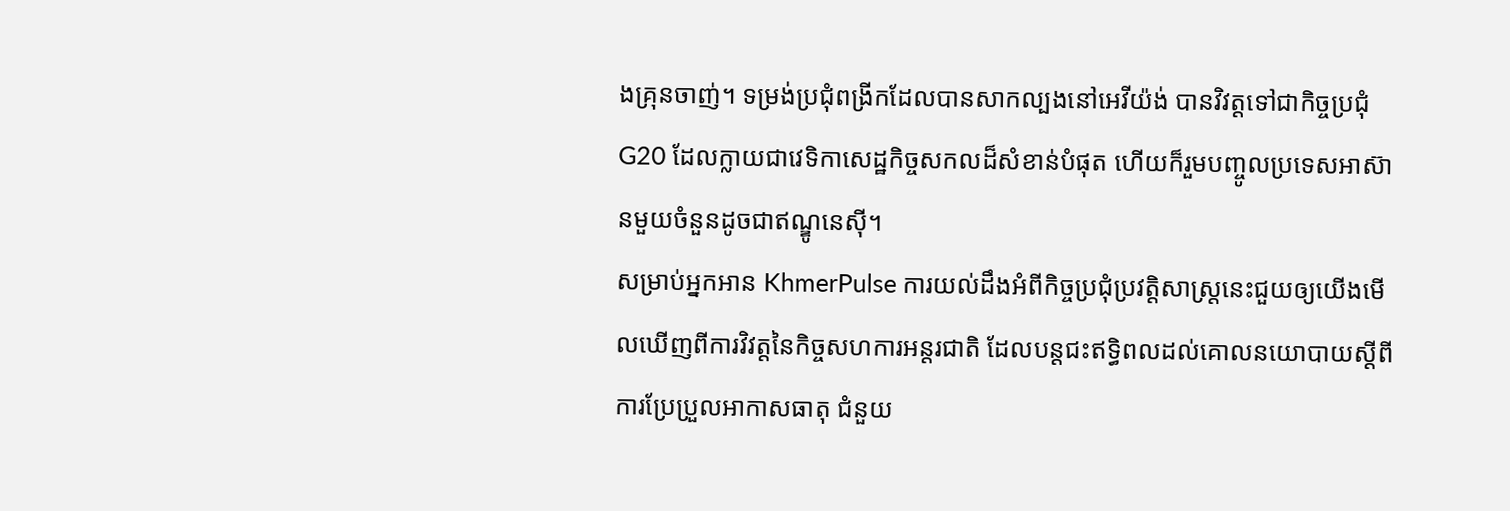ងគ្រុនចាញ់។ ទម្រង់ប្រជុំពង្រីកដែលបានសាកល្បងនៅអេវីយ៉ង់ បានវិវត្តទៅជាកិច្ចប្រជុំ G20 ដែលក្លាយជាវេទិកាសេដ្ឋកិច្ចសកលដ៏សំខាន់បំផុត ហើយក៏រួមបញ្ចូលប្រទេសអាស៊ានមួយចំនួនដូចជាឥណ្ឌូនេស៊ី។
សម្រាប់អ្នកអាន KhmerPulse ការយល់ដឹងអំពីកិច្ចប្រជុំប្រវត្តិសាស្ត្រនេះជួយឲ្យយើងមើលឃើញពីការវិវត្តនៃកិច្ចសហការអន្តរជាតិ ដែលបន្តជះឥទ្ធិពលដល់គោលនយោបាយស្តីពីការប្រែប្រួលអាកាសធាតុ ជំនួយ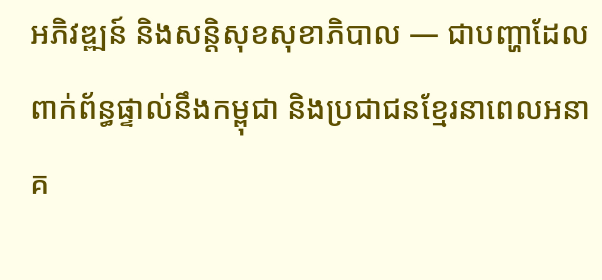អភិវឌ្ឍន៍ និងសន្តិសុខសុខាភិបាល — ជាបញ្ហាដែលពាក់ព័ន្ធផ្ទាល់នឹងកម្ពុជា និងប្រជាជនខ្មែរនាពេលអនាគ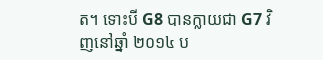ត។ ទោះបី G8 បានក្លាយជា G7 វិញនៅឆ្នាំ ២០១៤ ប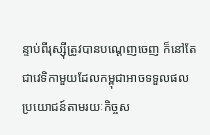ន្ទាប់ពីរុស្ស៊ីត្រូវបានបណ្តេញចេញ ក៏នៅតែជាវេទិកាមួយដែលកម្ពុជាអាចទទួលផលប្រយោជន៍តាមរយៈកិច្ចស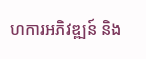ហការអភិវឌ្ឍន៍ និង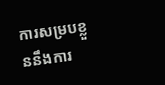ការសម្របខ្លួននឹងការ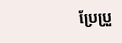ប្រែប្រួ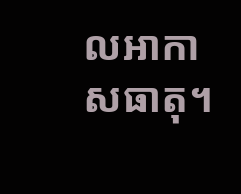លអាកាសធាតុ។